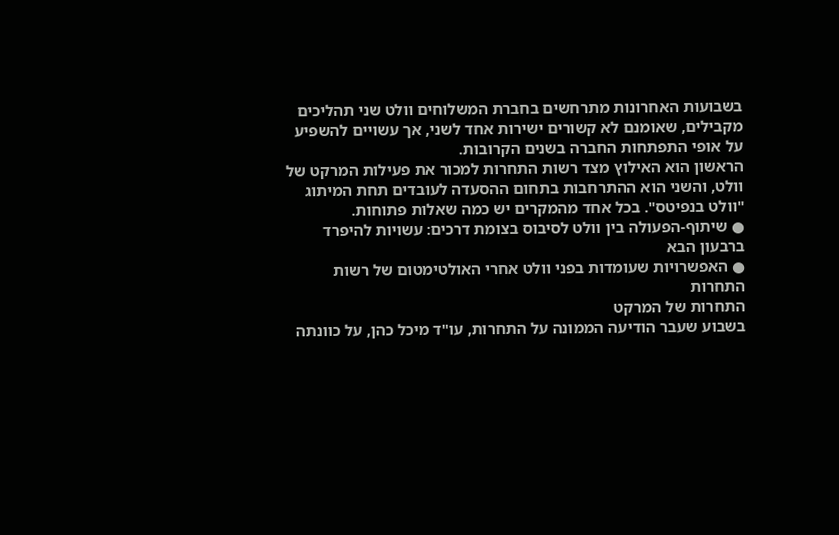בשבועות האחרונות מתרחשים בחברת המשלוחים וולט שני תהליכים מקבילים, שאומנם לא קשורים ישירות אחד לשני, אך עשויים להשפיע על אופי התפתחות החברה בשנים הקרובות.
הראשון הוא האילוץ מצד רשות התחרות למכור את פעילות המרקט של וולט, והשני הוא ההתרחבות בתחום ההסעדה לעובדים תחת המיתוג "וולט בנפיטס". בכל אחד מהמקרים יש כמה שאלות פתוחות.
● שיתוף-הפעולה בין וולט לסיבוס בצומת דרכים: עשויות להיפרד ברבעון הבא
● האפשרויות שעומדות בפני וולט אחרי האולטימטום של רשות התחרות
התחרות של המרקט
בשבוע שעבר הודיעה הממונה על התחרות, עו"ד מיכל כהן, על כוונתה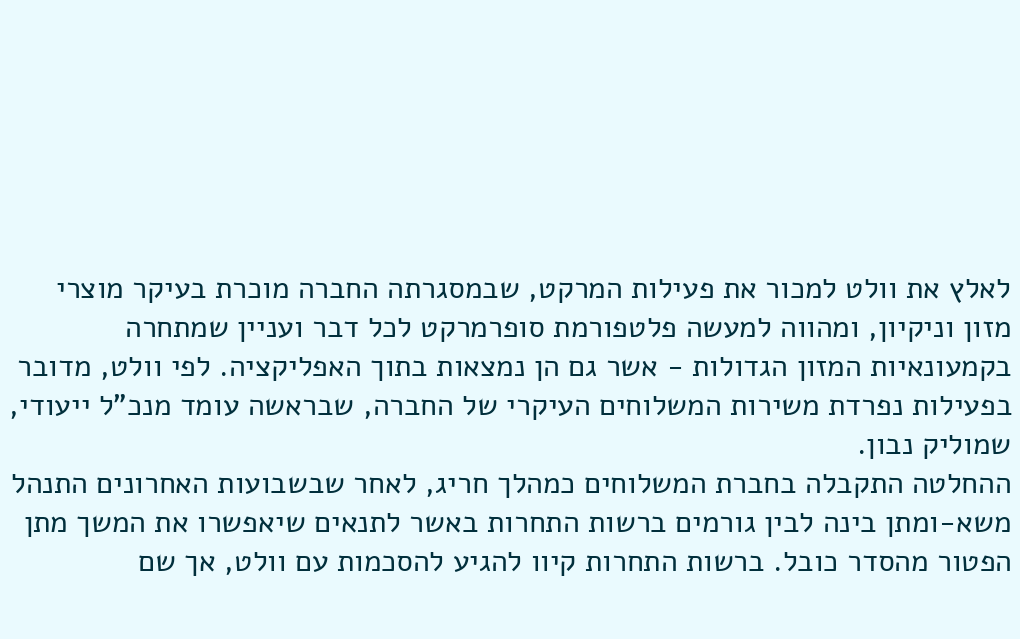לאלץ את וולט למכור את פעילות המרקט, שבמסגרתה החברה מוכרת בעיקר מוצרי מזון וניקיון, ומהווה למעשה פלטפורמת סופרמרקט לכל דבר ועניין שמתחרה בקמעונאיות המזון הגדולות - אשר גם הן נמצאות בתוך האפליקציה. לפי וולט, מדובר בפעילות נפרדת משירות המשלוחים העיקרי של החברה, שבראשה עומד מנכ"ל ייעודי, שמוליק נבון.
ההחלטה התקבלה בחברת המשלוחים כמהלך חריג, לאחר שבשבועות האחרונים התנהל משא-ומתן בינה לבין גורמים ברשות התחרות באשר לתנאים שיאפשרו את המשך מתן הפטור מהסדר כובל. ברשות התחרות קיוו להגיע להסכמות עם וולט, אך שם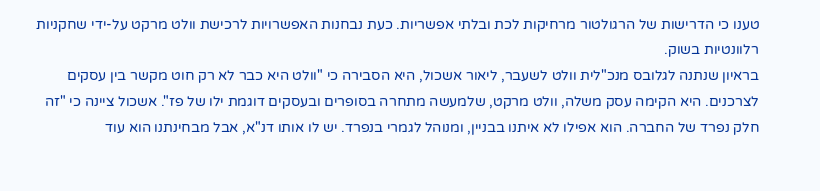טענו כי הדרישות של הרגולטור מרחיקות לכת ובלתי אפשריות. כעת נבחנות האפשרויות לרכישת וולט מרקט על-ידי שחקניות רלוונטיות בשוק.
בראיון שנתנה לגלובס מנכ"לית וולט לשעבר, ליאור אשכול, היא הסבירה כי "וולט היא כבר לא רק חוט מקשר בין עסקים לצרכנים. היא הקימה עסק משלה, וולט מרקט, שלמעשה מתחרה בסופרים ובעסקים דוגמת ילו של פז". אשכול ציינה כי "זה חלק נפרד של החברה. הוא אפילו לא איתנו בבניין, ומנוהל לגמרי בנפרד. יש לו אותו דנ"א, אבל מבחינתנו הוא עוד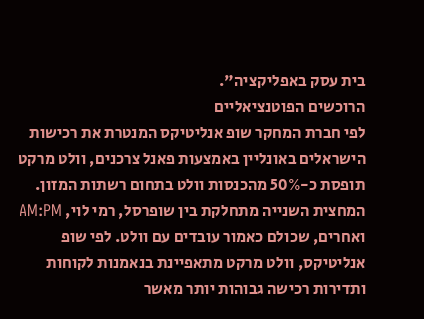בית עסק באפליקציה".
הרוכשים הפוטנציאליים
לפי חברת המחקר שופ אנליטיקס המנטרת את רכישות הישראלים באונליין באמצעות פאנל צרכנים, וולט מרקט תופסת כ-50% מהכנסות וולט בתחום רשתות המזון. המחצית השנייה מתחלקת בין שופרסל, רמי לוי, AM:PM ואחרים, שכולם כאמור עובדים עם וולט. לפי שופ אנליטיקס, וולט מרקט מתאפיינת בנאמנות לקוחות ותדירות רכישה גבוהות יותר מאשר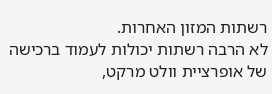רשתות המזון האחרות.
לא הרבה רשתות יכולות לעמוד ברכישה של אופרציית וולט מרקט,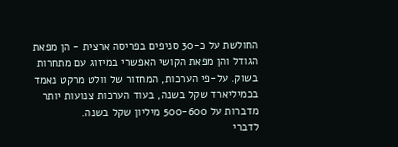החולשת על כ-30 סניפים בפריסה ארצית - הן מפאת הגודל והן מפאת הקושי האפשרי במיזוג עם מתחרות בשוק. על-פי הערכות, המחזור של וולט מרקט נאמד בכמיליארד שקל בשנה, בעוד הערכות צנועות יותר מדברות על 500-600 מיליון שקל בשנה.
לדברי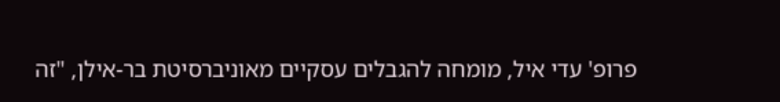פרופ' עדי איל, מומחה להגבלים עסקיים מאוניברסיטת בר-אילן, "זה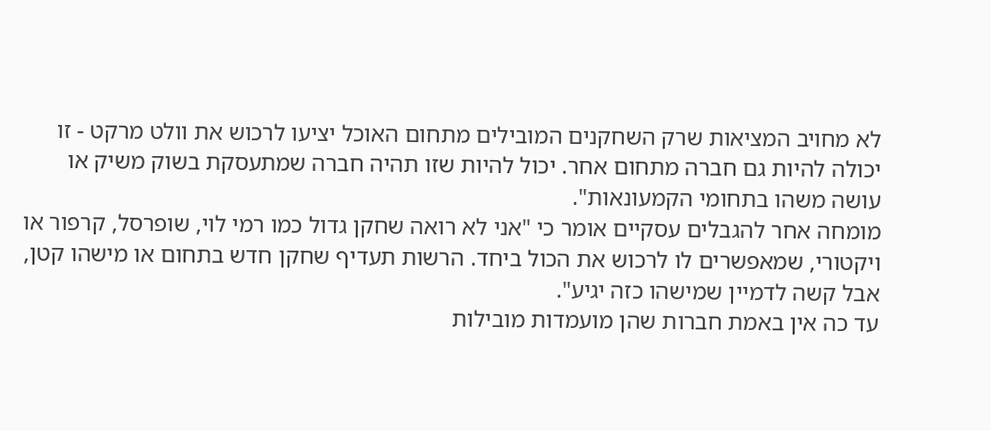לא מחויב המציאות שרק השחקנים המובילים מתחום האוכל יציעו לרכוש את וולט מרקט - זו יכולה להיות גם חברה מתחום אחר. יכול להיות שזו תהיה חברה שמתעסקת בשוק משיק או עושה משהו בתחומי הקמעונאות".
מומחה אחר להגבלים עסקיים אומר כי "אני לא רואה שחקן גדול כמו רמי לוי, שופרסל, קרפור או ויקטורי, שמאפשרים לו לרכוש את הכול ביחד. הרשות תעדיף שחקן חדש בתחום או מישהו קטן, אבל קשה לדמיין שמישהו כזה יגיע".
עד כה אין באמת חברות שהן מועמדות מובילות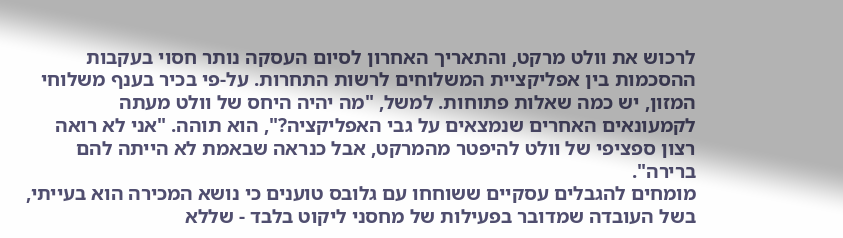לרכוש את וולט מרקט, והתאריך האחרון לסיום העסקה נותר חסוי בעקבות ההסכמות בין אפליקציית המשלוחים לרשות התחרות. על-פי בכיר בענף משלוחי המזון, יש כמה שאלות פתוחות. למשל, "מה יהיה היחס של וולט מעתה לקמעונאים האחרים שנמצאים על גבי האפליקציה?", הוא תוהה. "אני לא רואה רצון ספציפי של וולט להיפטר מהמרקט, אבל כנראה שבאמת לא הייתה להם ברירה".
מומחים להגבלים עסקיים ששוחחו עם גלובס טוענים כי נושא המכירה הוא בעייתי, בשל העובדה שמדובר בפעילות של מחסני ליקוט בלבד - שללא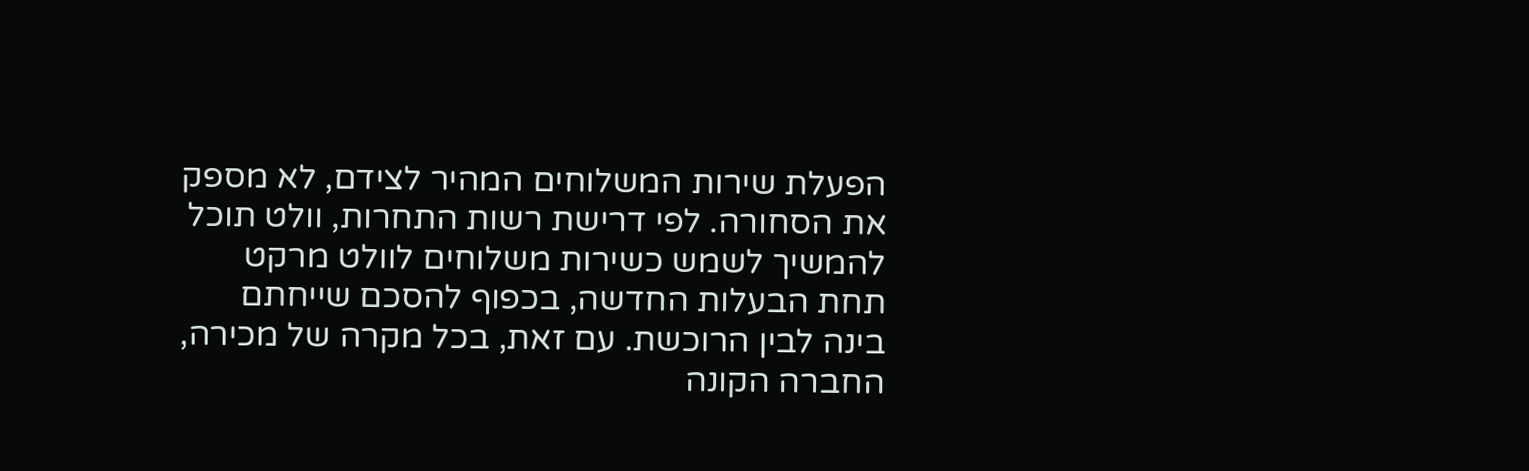הפעלת שירות המשלוחים המהיר לצידם, לא מספק את הסחורה. לפי דרישת רשות התחרות, וולט תוכל להמשיך לשמש כשירות משלוחים לוולט מרקט תחת הבעלות החדשה, בכפוף להסכם שייחתם בינה לבין הרוכשת. עם זאת, בכל מקרה של מכירה, החברה הקונה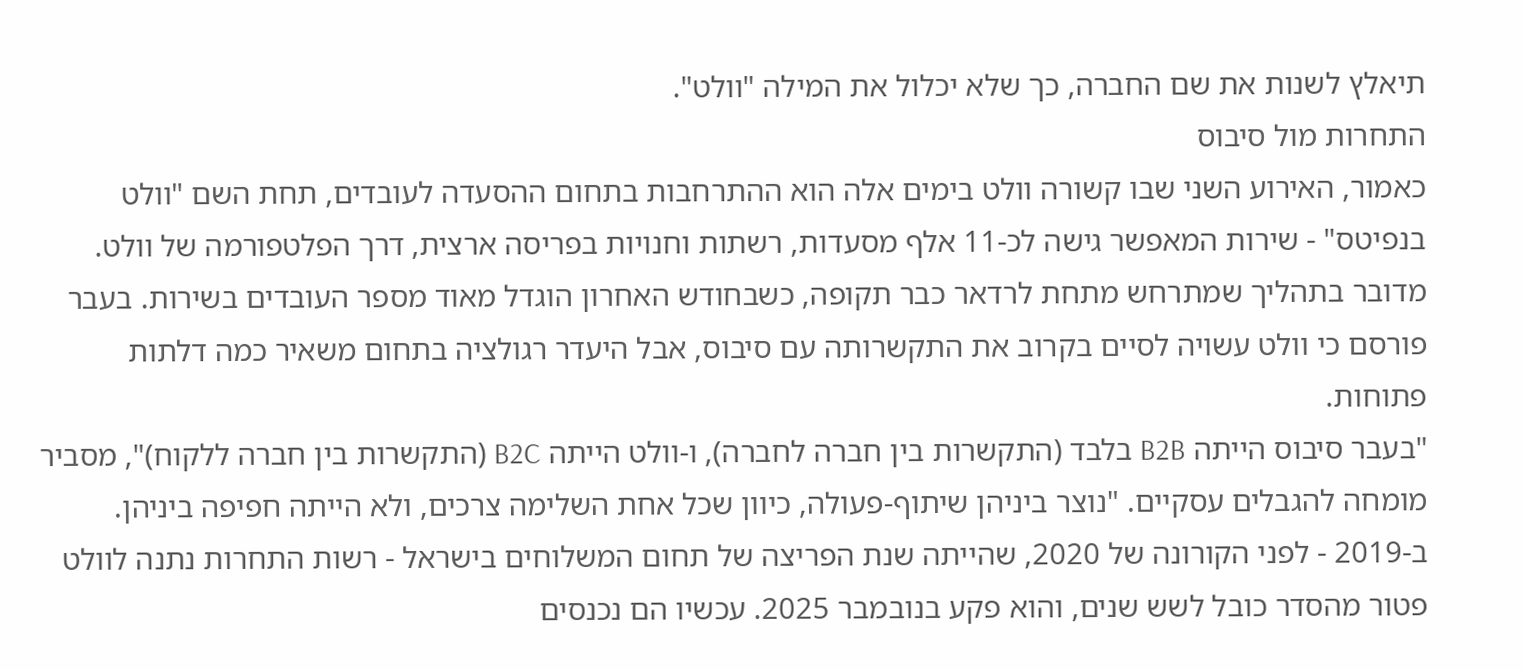תיאלץ לשנות את שם החברה, כך שלא יכלול את המילה "וולט".
התחרות מול סיבוס
כאמור, האירוע השני שבו קשורה וולט בימים אלה הוא ההתרחבות בתחום ההסעדה לעובדים, תחת השם "וולט בנפיטס" - שירות המאפשר גישה לכ-11 אלף מסעדות, רשתות וחנויות בפריסה ארצית, דרך הפלטפורמה של וולט.
מדובר בתהליך שמתרחש מתחת לרדאר כבר תקופה, כשבחודש האחרון הוגדל מאוד מספר העובדים בשירות. בעבר פורסם כי וולט עשויה לסיים בקרוב את התקשרותה עם סיבוס, אבל היעדר רגולציה בתחום משאיר כמה דלתות פתוחות.
"בעבר סיבוס הייתה B2B בלבד (התקשרות בין חברה לחברה), ו-וולט הייתה B2C (התקשרות בין חברה ללקוח)", מסביר מומחה להגבלים עסקיים. "נוצר ביניהן שיתוף-פעולה, כיוון שכל אחת השלימה צרכים, ולא הייתה חפיפה ביניהן. ב-2019 - לפני הקורונה של 2020, שהייתה שנת הפריצה של תחום המשלוחים בישראל - רשות התחרות נתנה לוולט פטור מהסדר כובל לשש שנים, והוא פקע בנובמבר 2025. עכשיו הם נכנסים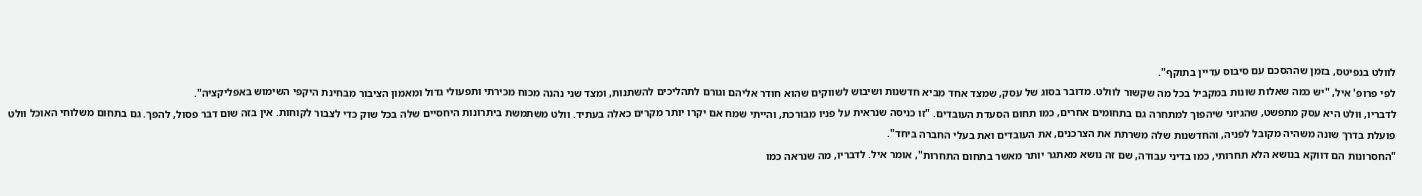לוולט בנפיטס, בזמן שההסכם עם סיבוס עדיין בתוקף".
לפי פרופ' איל, "יש כמה שאלות שונות במקביל בכל מה שקשור לוולט. מדובר בסוג של עסק, שמצד אחד מביא חדשנות ושיבוש לשווקים שהוא חודר אליהם וגורם לתהליכים להשתנות, ומצד שני נהנה מכוח מכירתי ותפעולי גדול ומאמון הציבור מבחינת היקפי השימוש באפליקציה".
לדבריו, וולט היא עסק מתפשט, שהגיוני שיהפוך למתחרה גם בתחומים אחרים, כמו תחום הסעדת העובדים. "זו כניסה שנראית על פניו מבורכת, והייתי שמח אם יקרו יותר מקרים כאלה בעתיד. וולט משתמשת ביתרונות היחסיים שלה בכל שוק כדי לצבור לקוחות. אין בזה שום דבר פסול, להפך. גם בתחום משלוחי האוכל וולט פועלת בדרך שונה משהיה מקובל לפניה, והחדשנות שלה משרתת את הצרכנים, את העובדים ואת בעלי החברה ביחד".
"החסרונות הם דווקא בנושא הלא תחרותי, כמו בדיני עבודה, שם זה נושא מאתגר יותר מאשר בתחום התחרות", אומר איל. לדבריו, מה שנראה כמו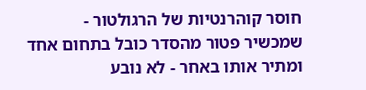חוסר קוהרנטיות של הרגולטור - שמכשיר פטור מהסדר כובל בתחום אחד ומתיר אותו באחר - לא נובע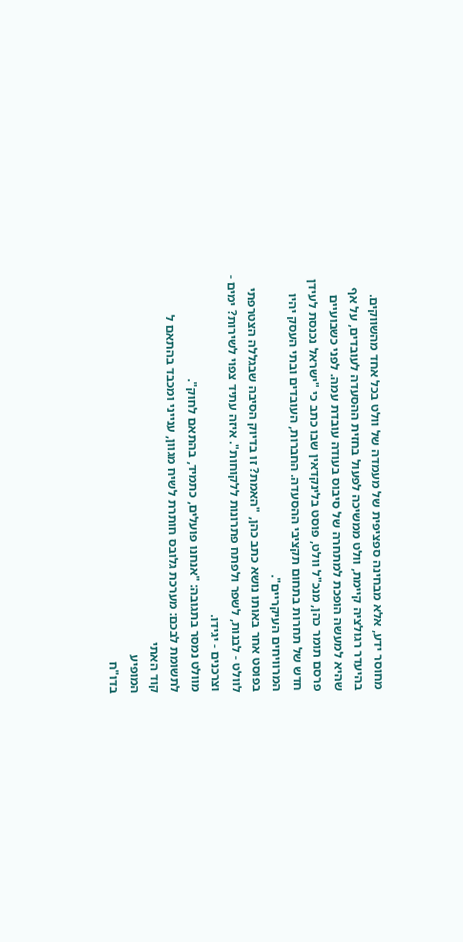מחוסר ידע, אלא מבחינה ספציפית של מעמדה של וולט בכל אחד מהשווקים.
בהיעדר רגולציה קיימת, וולט ממשיכה לפעול בחזית ההסעדה לעובדים, על אף שהיא למעשה הופכת למתחרה של סיבוס בעודה עובדת עמה. לפני כשבועיים פרסם תומר כהן, מנכ"ל וולט, פוסט בלינקדאין שבו כתב כי "ישראל נכנסת לעידן חדש של תחרות בתחום תקציבי ההסעדה. החברות, העובדים ובתי העסק יהיו המרוויחים העיקריים".
בפוסט אחר באותו נושא כתב כהן, "האמת? זו בדיוק הסיבה שבגללה הצטרפתי לוולט - לבנות, לשפר ולפתח פתרונות ללקוחות". איזה עתיד צפוי לשירות? ימים - וצרכנים - יגידו.
מוולט נמסר בתגובה: "אנחנו פועלים, כתמיד, בהתאם לחוק".
לתשומת לבכם: מערכת גלובס חותרת לשיח מגוון, ענייני ומכבד בהתאם ל
קוד האתי
המופיע
בדו"ח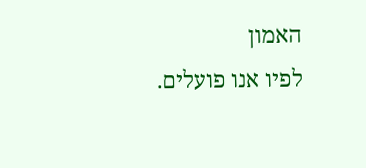האמון
לפיו אנו פועלים.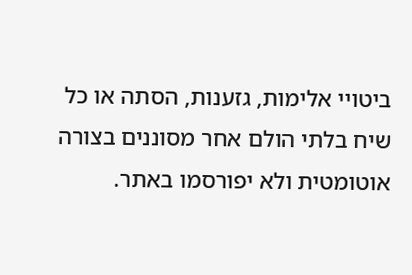ביטויי אלימות, גזענות, הסתה או כל שיח בלתי הולם אחר מסוננים בצורה
אוטומטית ולא יפורסמו באתר.